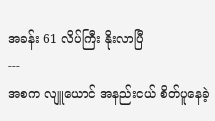အခန်း 61 လိပ်ကြီး နိုးလာပြီ
---
အစက လျူယောင် အနည်းငယ် စိတ်ပူနေခဲ့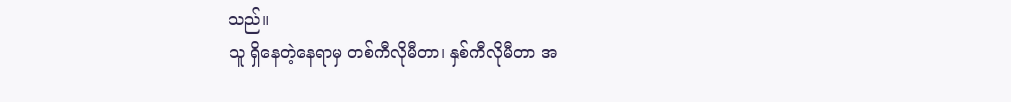သည်။
သူ ရှိနေတဲ့နေရာမှ တစ်ကီလိုမီတာ၊ နှစ်ကီလိုမီတာ အ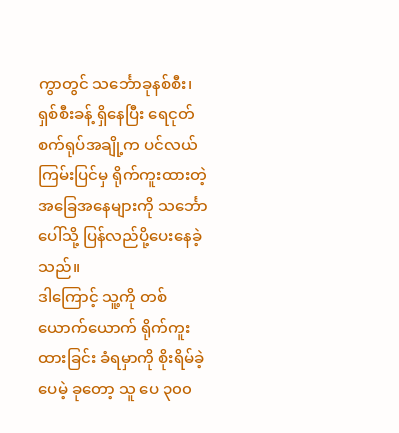ကွာတွင် သင်္ဘောခုနစ်စီး၊ ရှစ်စီးခန့် ရှိနေပြီး ရေငုတ်စက်ရုပ်အချို့က ပင်လယ်ကြမ်းပြင်မှ ရိုက်ကူးထားတဲ့ အခြေအနေများကို သင်္ဘောပေါ်သို့ ပြန်လည်ပို့ပေးနေခဲ့သည်။
ဒါကြောင့် သူ့ကို တစ်ယောက်ယောက် ရိုက်ကူးထားခြင်း ခံရမှာကို စိုးရိမ်ခဲ့ပေမဲ့ ခုတော့ သူ ပေ ၃၀၀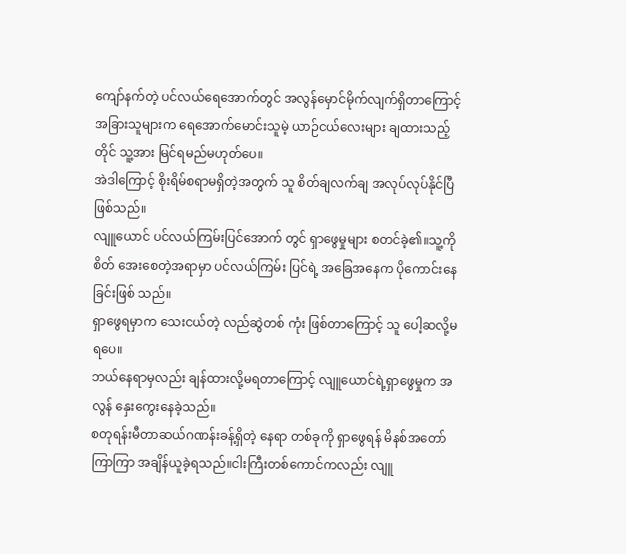ကျော်နက်တဲ့ ပင်လယ်ရေအောက်တွင် အလွန်မှောင်မိုက်လျက်ရှိတာကြောင့်
အခြားသူများက ရေအောက်မောင်းသူမဲ့ ယာဉ်ငယ်လေးများ ချထားသည့်တိုင် သူ့အား မြင်ရမည်မဟုတ်ပေ။
အဲဒါကြောင့် စိုးရိမ်စရာမရှိတဲ့အတွက် သူ စိတ်ချလက်ချ အလုပ်လုပ်နိုင်ပြီဖြစ်သည်။
လျူယောင် ပင်လယ်ကြမ်းပြင်အောက် တွင် ရှာဖွေမှုများ စတင်ခဲ့၏။သူ့ကို စိတ် အေးစေတဲ့အရာမှာ ပင်လယ်ကြမ်း ပြင်ရဲ့ အခြေအနေက ပိုကောင်းနေခြင်းဖြစ် သည်။
ရှာဖွေရမှာက သေးငယ်တဲ့ လည်ဆွဲတစ် ကုံး ဖြစ်တာကြောင့် သူ ပေါ့ဆလို့မရပေ။
ဘယ်နေရာမှလည်း ချန်ထားလို့မရတာကြောင့် လျူယောင်ရဲ့ရှာဖွေမှုက အလွန် နှေးကွေးနေခဲ့သည်။
စတုရန်းမီတာဆယ်ဂဏန်းခန့်ရှိတဲ့ နေရာ တစ်ခုကို ရှာဖွေရန် မိနစ်အတော်ကြာကြာ အချိန်ယူခဲ့ရသည်။ငါးကြီးတစ်ကောင်ကလည်း လျူ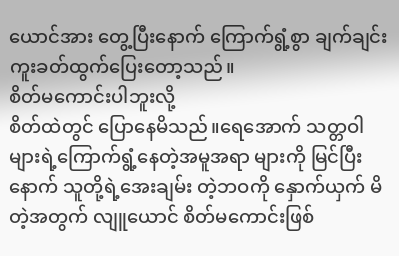ယောင်အား တွေ့ပြီးနောက် ကြောက်ရွံ့စွာ ချက်ချင်း ကူးခတ်ထွက်ပြေးတော့သည်။
စိတ်မကောင်းပါဘူးလို့
စိတ်ထဲတွင် ပြောနေမိသည်။ရေအောက် သတ္တဝါများရဲ့ကြောက်ရွံ့နေတဲ့အမူအရာ များကို မြင်ပြီးနောက် သူတို့ရဲ့အေးချမ်း တဲ့ဘဝကို နှောက်ယှက် မိတဲ့အတွက် လျူယောင် စိတ်မကောင်းဖြစ်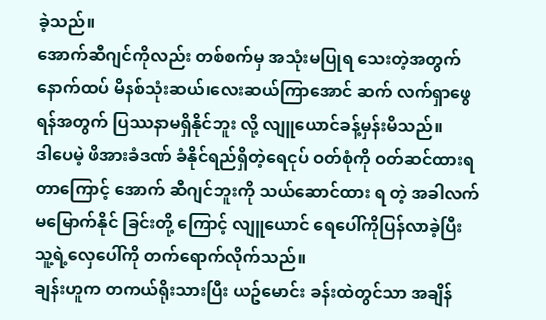ခဲ့သည်။
အောက်ဆီဂျင်ကိုလည်း တစ်စက်မှ အသုံးမပြုရ သေးတဲ့အတွက် နောက်ထပ် မိနစ်သုံးဆယ်၊လေးဆယ်ကြာအောင် ဆက် လက်ရှာဖွေရန်အတွက် ပြဿနာမရှိနိုင်ဘူး လို့ လျူယောင်ခန့်မှန်းမိသည်။
ဒါပေမဲ့ ဖိအားခံဒဏ် ခံနိုင်ရည်ရှိတဲ့ရေငုပ် ဝတ်စုံကို ဝတ်ဆင်ထားရတာကြောင့် အောက် ဆီဂျင်ဘူးကို သယ်ဆောင်ထား ရ တဲ့ အခါလက်မမြောက်နိုင် ခြင်းတို့ ကြောင့် လျူယောင် ရေပေါ်ကိုပြန်လာခဲ့ပြီး သူ့ရဲ့လှေပေါ်ကို တက်ရောက်လိုက်သည်။
ချန်းဟူက တကယ်ရိုးသားပြီး ယဥ်မောင်း ခန်းထဲတွင်သာ အချိန်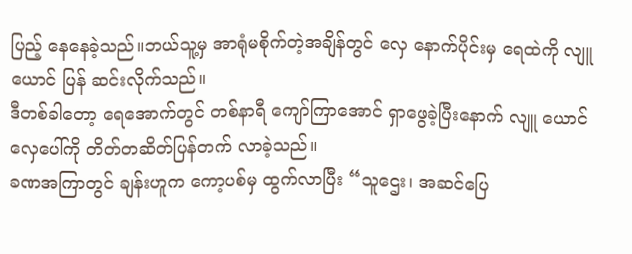ပြည့် နေနေခဲ့သည်။ဘယ်သူ့မှ အာရုံမစိုက်တဲ့အချိန်တွင် လှေ နောက်ပိုင်းမှ ရေထဲကို လျူယောင် ပြန် ဆင်းလိုက်သည်။
ဒီတစ်ခါတော့ ရေအောက်တွင် တစ်နာရီ ကျော်ကြာအောင် ရှာဖွေခဲ့ပြီးနောက် လျူ ယောင် လှေပေါ်ကို တိတ်တဆိတ်ပြန်တက် လာခဲ့သည်။
ခဏအကြာတွင် ချန်းဟူက ကော့ပစ်မှ ထွက်လာပြီး “သူဌေး၊ အဆင်ပြေ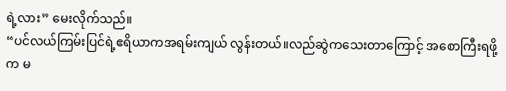ရဲ့လား” မေးလိုက်သည်။
“ပင်လယ်ကြမ်းပြင်ရဲ့ဧရိယာကအရမ်းကျယ် လွန်းတယ်။လည်ဆွဲကသေးတာကြောင့် အစောကြီးရဖို့က မ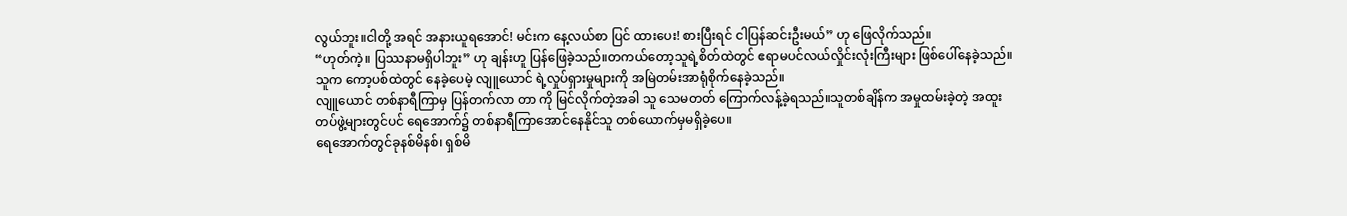လွယ်ဘူး။ငါတို့ အရင် အနားယူရအောင်! မင်းက နေ့လယ်စာ ပြင် ထားပေး! စားပြီးရင် ငါပြန်ဆင်းဦးမယ်” ဟု ဖြေလိုက်သည်။
“ဟုတ်ကဲ့။ ပြဿနာမရှိပါဘူး” ဟု ချန်းဟူ ပြန်ဖြေခဲ့သည်။တကယ်တော့သူရဲ့စိတ်ထဲတွင် ဧရာမပင်လယ်လှိုင်းလုံးကြီးများ ဖြစ်ပေါ်နေခဲ့သည်။သူက ကော့ပစ်ထဲတွင် နေခဲ့ပေမဲ့ လျူယောင် ရဲ့လှုပ်ရှားမှုများကို အမြဲတမ်းအာရုံစိုက်နေခဲ့သည်။
လျူယောင် တစ်နာရီကြာမှ ပြန်တက်လာ တာ ကို မြင်လိုက်တဲ့အခါ သူ သေမတတ် ကြောက်လန့်ခဲ့ရသည်။သူတစ်ချိန်က အမှုထမ်းခဲ့တဲ့ အထူးတပ်ဖွဲ့များတွင်ပင် ရေအောက်၌ တစ်နာရီကြာအောင်နေနိုင်သူ တစ်ယောက်မှမရှိခဲ့ပေ။
ရေအောက်တွင်ခုနစ်မိနစ်၊ ရှစ်မိ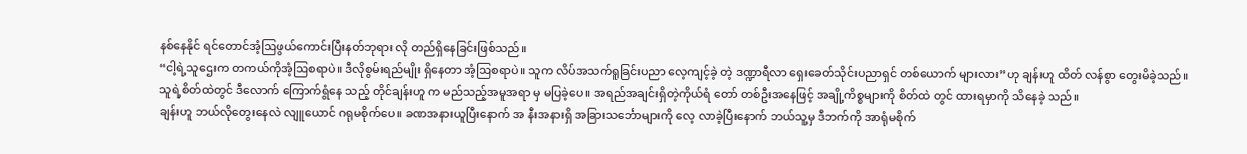နစ်နေနိုင် ရင်တောင်အံ့ဩဖွယ်ကောင်းပြီးနတ်ဘုရား လို တည်ရှိနေခြင်းဖြစ်သည်။
“ငါ့ရဲ့သူဌေးက တကယ်ကိုအံ့ဩစရာပဲ။ ဒီလိုစွမ်းရည်မျိုး ရှိနေတာ အံ့ဩစရာပဲ။ သူက လိပ်အသက်ရူခြင်းပညာ လေ့ကျင့်ခဲ့ တဲ့ ဒဏ္ဍာရီလာ ရှေးခေတ်သိုင်းပညာရှင် တစ်ယောက် များလား”ဟု ချန်းဟူ ထိတ် လန်စွာ တွေးမိခဲ့သည်။
သူရဲ့စိတ်ထဲတွင် ဒီလောက် ကြောက်ရွံနေ သည့် တိုင်ချန်းဟူ က မည်သည့်အမူအရာ မှ မပြခဲ့ပေ။ အရည်အချင်းရှိတဲ့ကိုယ်ရံ တော် တစ်ဦးအနေဖြင့် အချို့ကိစ္စများကို စိတ်ထဲ တွင် ထားရမှာကို သိနေခဲ့ သည်။
ချန်းဟူ ဘယ်လိုတွေးနေလဲ လျူယောင် ဂရုမစိုက်ပေ။ ခဏအနားယူပြီးနောက် အ နီးအနားရှိ အခြားသင်္ဘောများကို လေ့ လာခဲ့ပြီးနောက် ဘယ်သူ့မှ ဒီဘက်ကို အာရုံမစိုက်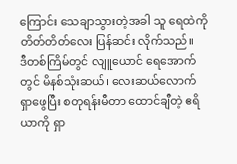ကြောင်း သေချာသွားတဲ့အခါ သူ ရေထဲကို တိတ်တိတ်လေး ပြန်ဆင်း လိုက်သည်။
ဒီတစ်ကြိမ်တွင် လျူယောင် ရေအောက် တွင် မိနစ်သုံးဆယ်၊ လေးဆယ်လောက် ရှာဖွေပြီး စတုရန်းမီတာ ထောင်ချီတဲ့ ဧရိ ယာကို ရှာ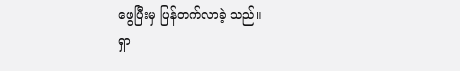ဖွေပြီးမှ ပြန်တက်လာခဲ့ သည်။
ရှာ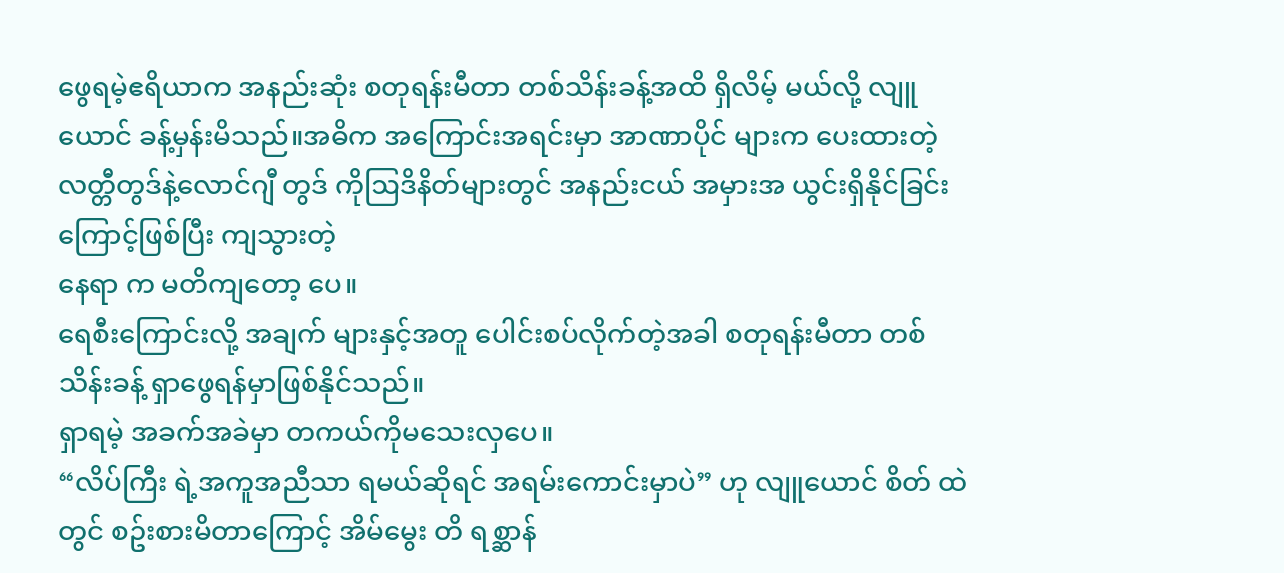ဖွေရမဲ့ဧရိယာက အနည်းဆုံး စတုရန်းမီတာ တစ်သိန်းခန့်အထိ ရှိလိမ့် မယ်လို့ လျူယောင် ခန့်မှန်းမိသည်။အဓိက အကြောင်းအရင်းမှာ အာဏာပိုင် များက ပေးထားတဲ့ လတ္တီတွဒ်နဲ့လောင်ဂျီ တွဒ် ကိုဩဒိနိတ်များတွင် အနည်းငယ် အမှားအ ယွင်းရှိနိုင်ခြင်းကြောင့်ဖြစ်ပြီး ကျသွားတဲ့
နေရာ က မတိကျတော့ ပေ။
ရေစီးကြောင်းလို့ အချက် များနှင့်အတူ ပေါင်းစပ်လိုက်တဲ့အခါ စတုရန်းမီတာ တစ်သိန်းခန့် ရှာဖွေရန်မှာဖြစ်နိုင်သည်။
ရှာရမဲ့ အခက်အခဲမှာ တကယ်ကိုမသေးလှပေ။
“လိပ်ကြီး ရဲ့အကူအညီသာ ရမယ်ဆိုရင် အရမ်းကောင်းမှာပဲ” ဟု လျူယောင် စိတ် ထဲတွင် စဥ်းစားမိတာကြောင့် အိမ်မွေး တိ ရစ္ဆာန်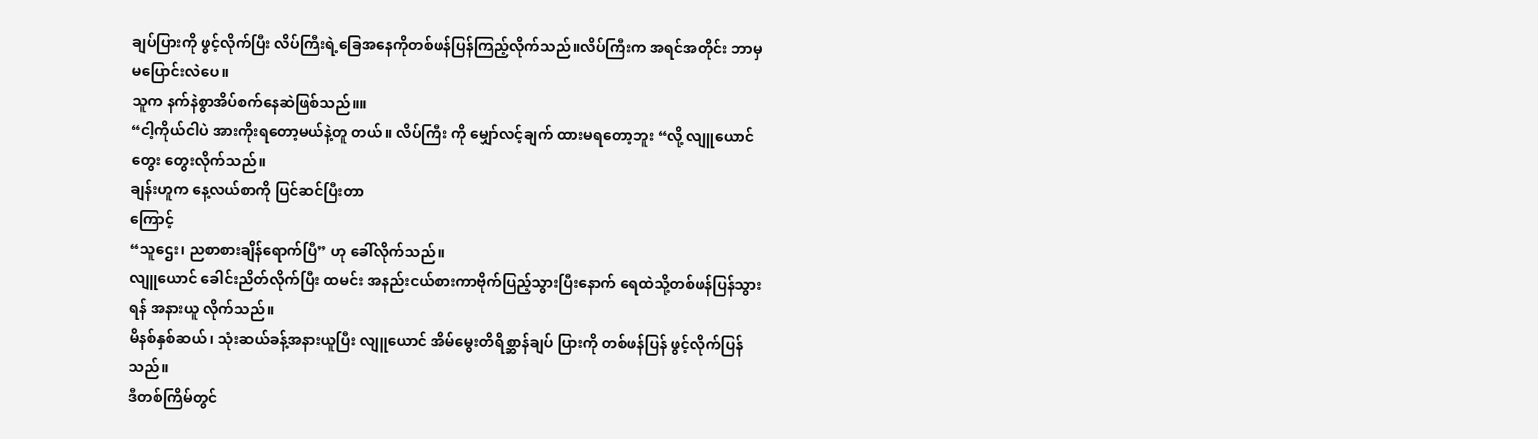ချပ်ပြားကို ဖွင့်လိုက်ပြီး လိပ်ကြီးရဲ့ခြေအနေကိုတစ်ဖန်ပြန်ကြည့်လိုက်သည်။လိပ်ကြီးက အရင်အတိုင်း ဘာမှ မပြောင်းလဲပေ။
သူက နက်နဲစွာအိပ်စက်နေဆဲဖြစ်သည်။။
“ငါ့ကိုယ်ငါပဲ အားကိုးရတော့မယ်နဲ့တူ တယ်။ လိပ်ကြီး ကို မျှော်လင့်ချက် ထားမရတော့ဘူး “လို့ လျူယောင်တွေး တွေးလိုက်သည်။
ချန်းဟူက နေ့လယ်စာကို ပြင်ဆင်ပြီးတာ
ကြောင့်
“သူဌေး၊ ညစာစားချိန်ရောက်ပြီ” ဟု ခေါ်လိုက်သည်။
လျူယောင် ခေါင်းညိတ်လိုက်ပြီး ထမင်း အနည်းငယ်စားကာဗိုက်ပြည့်သွားပြီးနောက် ရေထဲသို့တစ်ဖန်ပြန်သွားရန် အနားယူ လိုက်သည်။
မိနစ်နှစ်ဆယ်၊ သုံးဆယ်ခန့်အနားယူပြီး လျူယောင် အိမ်မွေးတိရိစ္ဆာန်ချပ် ပြားကို တစ်ဖန်ပြန် ဖွင့်လိုက်ပြန်သည်။
ဒီတစ်ကြိမ်တွင်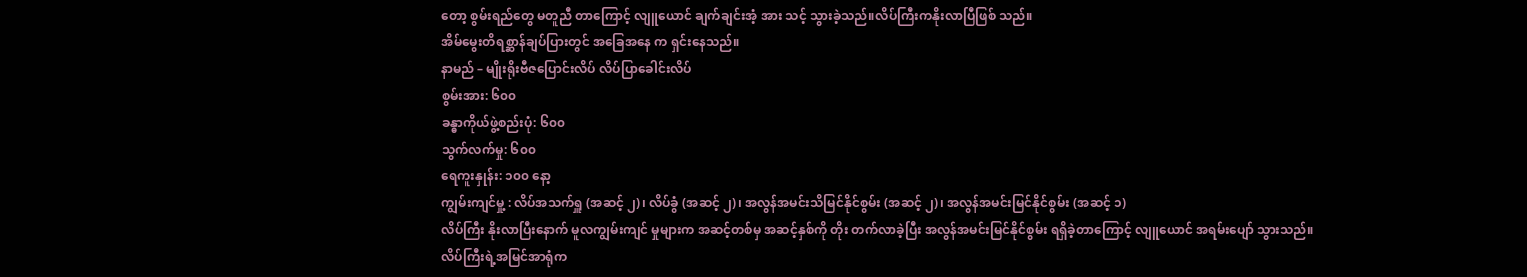တော့ စွမ်းရည်တွေ မတူညီ တာကြောင့် လျူယောင် ချက်ချင်းအံ့ အား သင့် သွားခဲ့သည်။လိပ်ကြီးကနိုးလာပြီဖြစ် သည်။
အိမ်မွေးတိရစ္ဆာန်ချပ်ပြားတွင် အခြေအနေ က ရှင်းနေသည်။
နာမည် – မျိုးရိုးဗီဇပြောင်းလိပ် လိပ်ပြာခေါင်းလိပ်
စွမ်းအား: ၆၀၀
ခန္ဓာကိုယ်ဖွဲ့စည်းပုံ: ၆၀၀
သွက်လက်မှု: ၆၀၀
ရေကူးနှုန်း: ၁၀၀ နော့
ကျွမ်းကျင်မှု့ : လိပ်အသက်ရှူ (အဆင့် ၂)၊ လိပ်ခွံ (အဆင့် ၂)၊ အလွန်အမင်းသိမြင်နိုင်စွမ်း (အဆင့် ၂)၊ အလွန်အမင်းမြင်နိုင်စွမ်း (အဆင့် ၁)
လိပ်ကြီး နိုးလာပြီးနောက် မူလကျွမ်းကျင် မှုများက အဆင့်တစ်မှ အဆင့်နှစ်ကို တိုး တက်လာခဲ့ပြီး အလွန်အမင်းမြင်နိုင်စွမ်း ရရှိခဲ့တာကြောင့် လျူယောင် အရမ်းပျော် သွားသည်။
လိပ်ကြီးရဲ့အမြင်အာရုံက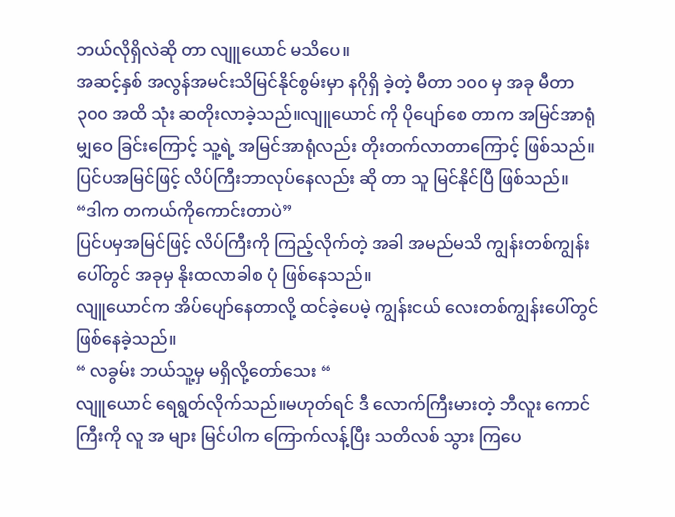ဘယ်လိုရှိလဲဆို တာ လျူယောင် မသိပေ။
အဆင့်နှစ် အလွန်အမင်းသိမြင်နိုင်စွမ်းမှာ နဂိုရှိ ခဲ့တဲ့ မီတာ ၁၀၀ မှ အခု မီတာ ၃၀၀ အထိ သုံး ဆတိုးလာခဲ့သည်။လျူယောင် ကို ပိုပျော်စေ တာက အမြင်အာရုံ မျှဝေ ခြင်းကြောင့် သူ့ရဲ့ အမြင်အာရုံလည်း တိုးတက်လာတာကြောင့် ဖြစ်သည်။
ပြင်ပအမြင်ဖြင့် လိပ်ကြီးဘာလုပ်နေလည်း ဆို တာ သူ မြင်နိုင်ပြီ ဖြစ်သည်။
“ဒါက တကယ်ကိုကောင်းတာပဲ”
ပြင်ပမှအမြင်ဖြင့် လိပ်ကြီးကို ကြည့်လိုက်တဲ့ အခါ အမည်မသိ ကျွန်းတစ်ကျွန်း ပေါ်တွင် အခုမှ နိုးထလာခါစ ပုံ ဖြစ်နေသည်။
လျူယောင်က အိပ်ပျော်နေတာလို့ ထင်ခဲ့ပေမဲ့ ကျွန်းငယ် လေးတစ်ကျွန်းပေါ်တွင် ဖြစ်နေခဲ့သည်။
“ လခွမ်း ဘယ်သူ့မှ မရှိလို့တော်သေး “
လျူယောင် ရေရွတ်လိုက်သည်။မဟုတ်ရင် ဒီ လောက်ကြီးမားတဲ့ ဘီလူး ကောင်ကြီးကို လူ အ များ မြင်ပါက ကြောက်လန့်ပြီး သတိလစ် သွား ကြပေ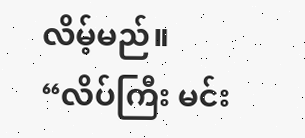လိမ့်မည်။
“လိပ်ကြီး မင်း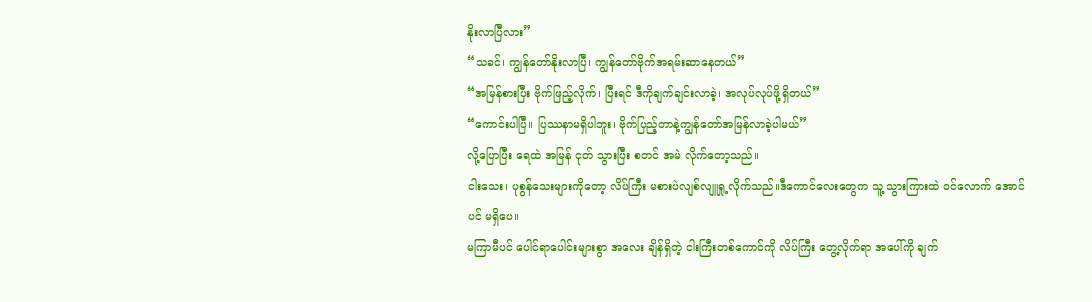နိုးလာပြီလား”
“သခင်၊ ကျွန်တော်နိုးလာပြီ၊ ကျွန်တော်ဗိုက်အရမ်းဆာနေတယ်”
“အမြန်စားပြီး ဗိုက်ဖြည့်လိုက်၊ ပြီးရင် ဒီကိုချက်ချင်းလာခဲ့၊ အလုပ်လုပ်ဖို့ရှိတယ်”
“ကောင်းပါပြီ။ ပြဿနာမရှိပါဘူး၊ ဗိုက်ပြည့်တာနဲ့ကျွန်တော်အမြန်လာခဲ့ပါမယ်”
လို့ပြောပြီး ရေထဲ အမြန် ငုတ် သွားပြီး စတင် အမဲ လိုက်တော့သည်။
ငါးသေး၊ ပုစွန်သေးများကိုတော့ လိပ်ကြီး မစားပဲလျစ်လျူရှု့လိုက်သည်။ဒီကောင်လေးတွေက သူ့ သွားကြားထဲ ဝင်လောက် အောင်ပင် မရှိပေ။
မကြာမီပင် ပေါင်ရာပေါင်းများစွာ အလေး ချိန်ရှိတဲ့ ငါးကြီးတစ်ကောင်ကို လိပ်ကြီး တွေ့လိုက်ရာ အပေါ်ကို ချက်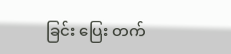ခြင်း ပြေး တက်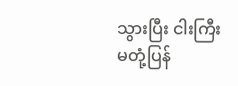သွားပြီး ငါးကြီး
မတုံ့ပြန်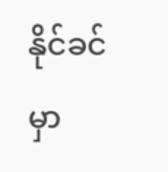နိုင်ခင်မှာ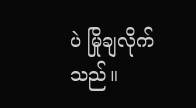ပဲ မြိုချလိုက်သည်။